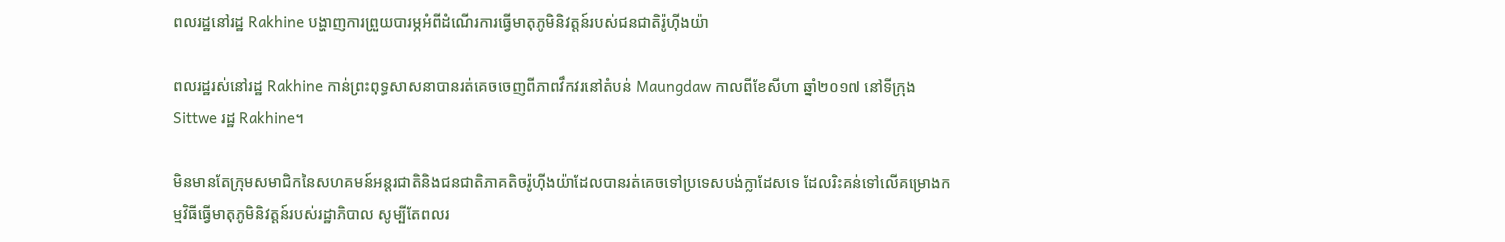ពលរដ្ឋនៅរដ្ឋ Rakhine បង្ហាញការព្រួយបារម្ភអំពីដំណើរការធ្វើមាតុភូមិនិវត្តន៍របស់ជនជាតិរ៉ូហ៊ីងយ៉ា

ពលរដ្ឋរស់នៅរដ្ឋ Rakhine កាន់ព្រះពុទ្ធសាសនាបានរត់គេចចេញពីភាពវឹកវរនៅតំបន់ Maungdaw កាលពីខែសីហា ឆ្នាំ២០១៧ នៅទីក្រុង Sittwe រដ្ឋ Rakhine។

មិនមានតែក្រុមសមាជិកនៃសហគមន៍អន្តរជាតិនិងជនជាតិភាគតិចរ៉ូហ៊ីងយ៉ាដែលបានរត់គេចទៅប្រទេសបង់ក្លាដែសទេ ដែលរិះគន់ទៅលើគម្រោងកម្មវិធីធ្វើមាតុភូមិនិវត្តន៍របស់រដ្ឋាភិបាល សូម្បីតែពលរ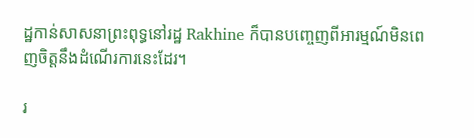ដ្ឋកាន់សាសនាព្រះពុទ្ធនៅរដ្ឋ Rakhine ក៏បានបញ្ចេញពីអារម្មណ៍មិនពេញចិត្តនឹងដំណើរការនេះដែរ។

រ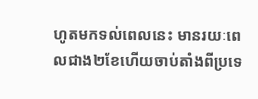ហូតមកទល់ពេលនេះ មានរយៈពេលជាង២ខែហើយចាប់តាំងពីប្រទេ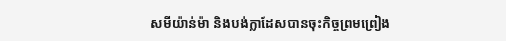សមីយ៉ាន់ម៉ា និងបង់ក្លាដែសបានចុះកិច្ចព្រមព្រៀង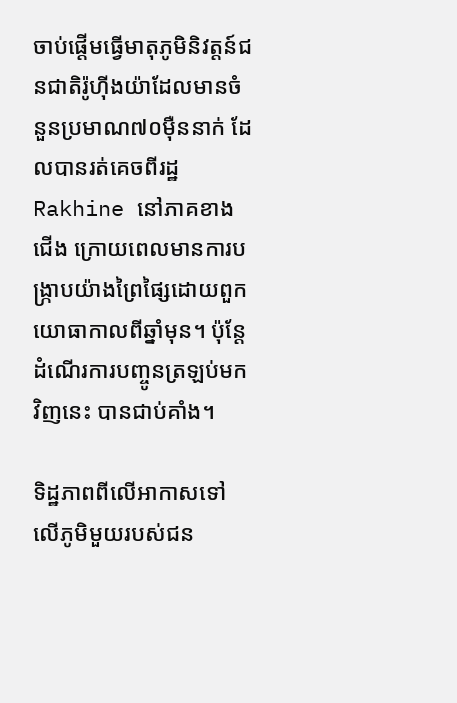ចាប់ផ្តើមធ្វើមាតុភូមិនិវត្តន៍ជនជាតិរ៉ូហ៊ីងយ៉ាដែលមានចំនួនប្រមាណ៧០ម៉ឺននាក់ ដែលបានរត់គេចពីរដ្ឋ Rakhine នៅភាគខាងជើង ក្រោយពេលមានការបង្ក្រាបយ៉ាងព្រៃផ្សៃដោយពួកយោធាកាលពីឆ្នាំមុន។ ប៉ុន្តែដំណើរការបញ្ចូនត្រឡប់មកវិញនេះ បានជាប់គាំង។

ទិដ្ឋភាពពីលើអាកាសទៅលើភូមិមួយរបស់ជន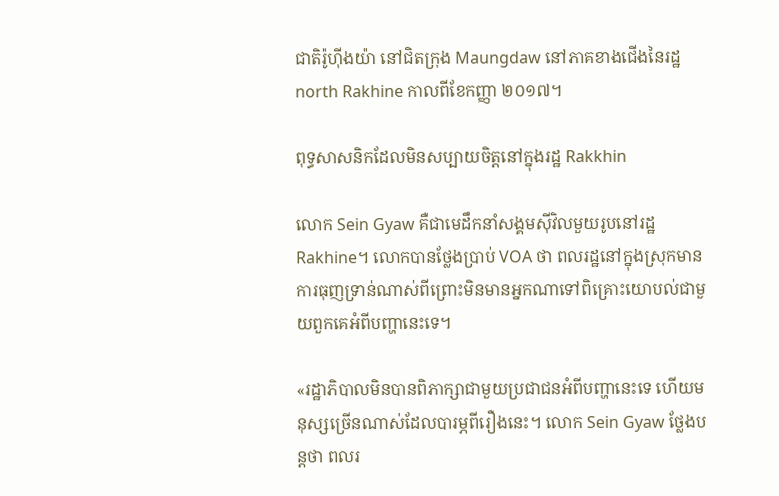ជាតិរ៉ូហ៊ីងយ៉ា នៅជិតក្រុង Maungdaw នៅភាគខាងជើងនៃរដ្ឋ north Rakhine កាលពីខែកញ្ញា ២០១៧។

ពុទ្ធសាសនិកដែលមិនសប្បាយចិត្តនៅក្នុងរដ្ឋ Rakkhin

លោក Sein Gyaw គឺជាមេដឹកនាំសង្គមស៊ីវិលមួយរូបនៅរដ្ឋ Rakhine។ លោកបានថ្លែងប្រាប់ VOA ថា ពលរដ្ឋនៅក្នុងស្រុកមានការធុញទ្រាន់ណាស់ពីព្រោះមិនមានអ្នកណាទៅពិគ្រោះយោបល់ជាមួយពួកគេអំពីបញ្ហានេះទេ។

«រដ្ឋាភិបាលមិនបានពិភាក្សាជាមួយប្រជាជនអំពីបញ្ហានេះទេ ហើយមនុស្សច្រើនណាស់ដែលបារម្ភពីរឿងនេះ។ លោក Sein Gyaw ថ្លែងបន្តថា ពលរ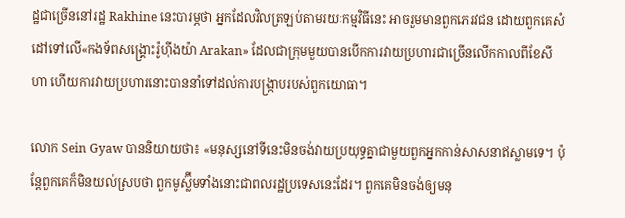ដ្ឋជាច្រើននៅរដ្ឋ Rakhine នេះបារម្ភថា អ្នកដែលវិលត្រឡប់តាមរយៈកម្មវិធីនេះ អាចរួមមានពួកភេរវជន ដោយពួកគេសំដៅទៅលើ«កងទ័ពសង្គ្រោះរ៉ូហ៊ីងយ៉ា Arakan» ដែលជាក្រុមមួយបានបើកការវាយប្រហារជាច្រើនលើកកាលពីខែសីហា ហើយការវាយប្រហារនោះបាននាំទៅដល់ការបង្ក្រាបរបស់ពួកយោធា។

លោក Sein Gyaw បាននិយាយថា៖ «មនុស្សនៅទីនេះមិនចង់វាយប្រយុទ្ធគ្នាជាមួយពួកអ្នកកាន់សាសនាឥស្លាមទេ។ ប៉ុន្តែពួកគេក៏មិនយល់ស្របថា ពួកមូស្ល៊ីមទាំងនោះជាពលរដ្ឋប្រទេសនេះដែរ។ ពួកគេមិនចង់ឲ្យមនុ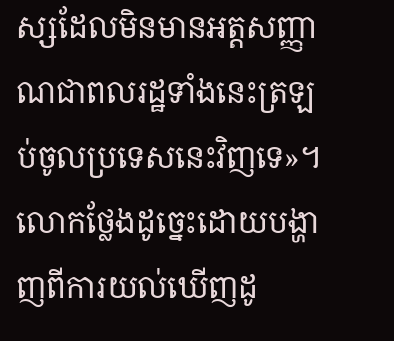ស្សដែលមិនមានអត្តសញ្ញាណជាពលរដ្ឋទាំងនេះត្រឡប់ចូលប្រទេសនេះវិញទេ»។ លោកថ្លែងដូច្នេះដោយបង្ហាញពីការយល់ឃើញដូ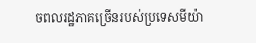ចពលរដ្ឋភាគច្រើនរបស់ប្រទេសមីយ៉ា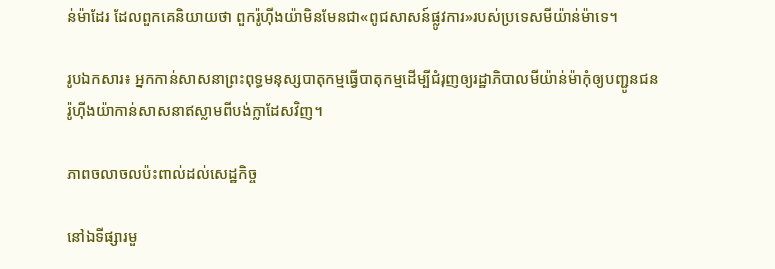ន់ម៉ាដែរ ដែលពួកគេនិយាយថា ពួករ៉ូហ៊ីងយ៉ាមិនមែនជា«ពូជសាសន៍ផ្លូវការ»របស់ប្រទេសមីយ៉ាន់ម៉ាទេ។

រូបឯកសារ៖ អ្នកកាន់សាសនាព្រះពុទ្ធមនុស្សបាតុកម្មធ្វើបាតុកម្មដើម្បីជំរុញឲ្យរដ្ឋាភិបាលមីយ៉ាន់ម៉ាកុំឲ្យបញ្ជូនជនរ៉ូហ៊ីងយ៉ាកាន់សាសនាឥស្លាមពីបង់ក្លាដែសវិញ។

ភាពចលាចលប៉ះពាល់ដល់សេដ្ឋកិច្ច

នៅឯទីផ្សារមួ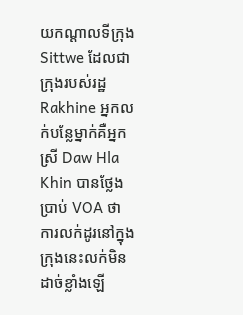យកណ្ដាលទីក្រុង Sittwe ដែលជាក្រុងរបស់រដ្ឋ Rakhine អ្នកលក់បន្លែម្នាក់គឺអ្នកស្រី Daw Hla Khin បានថ្លែងប្រាប់ VOA ថា ការលក់ដូរនៅក្នុងក្រុងនេះលក់មិនដាច់ខ្លាំងឡើ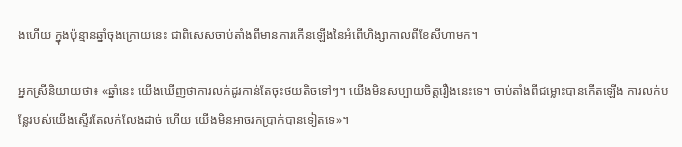ងហើយ ក្នុងប៉ុន្មានឆ្នាំចុងក្រោយនេះ ជាពិសេសចាប់តាំងពីមានការកើនឡើងនៃអំពើហិង្សាកាលពីខែសីហាមក។

អ្នកស្រីនិយាយថា៖ «ឆ្នាំនេះ យើងឃើញថាការលក់ដូរកាន់តែចុះថយតិចទៅៗ។ យើងមិនសប្បាយចិត្តរឿងនេះទេ។ ចាប់តាំងពីជម្លោះបានកើតឡើង ការលក់បន្លែរបស់យើងស្ទើរតែលក់លែងដាច់ ហើយ យើងមិនអាចរកប្រាក់បានទៀតទេ»។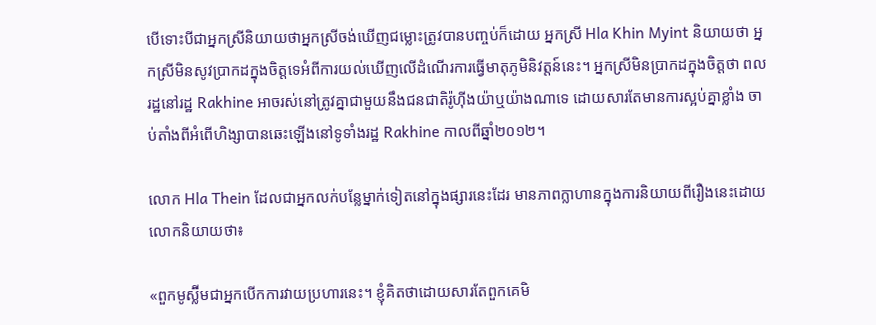បើទោះបីជាអ្នកស្រីនិយាយថាអ្នកស្រីចង់ឃើញជម្លោះត្រូវបានបញ្ចប់ក៏ដោយ អ្នកស្រី Hla Khin Myint និយាយថា អ្នកស្រីមិនសូវប្រាកដក្នុងចិត្តទេអំពីការយល់ឃើញលើដំណើរការធ្វើមាតុភូមិនិវត្តន៍នេះ។ អ្នកស្រីមិនប្រាកដក្នុងចិត្តថា ពលរដ្ឋនៅរដ្ឋ Rakhine អាចរស់នៅត្រូវគ្នាជាមួយនឹងជនជាតិរ៉ូហ៊ីងយ៉ាឬយ៉ាងណាទេ ដោយសារតែមានការស្អប់គ្នាខ្លាំង ចាប់តាំងពីអំពើហិង្សាបានឆេះឡើងនៅទូទាំងរដ្ឋ Rakhine កាលពីឆ្នាំ២០១២។

លោក Hla Thein ដែលជាអ្នកលក់បន្លែម្នាក់ទៀតនៅក្នុងផ្សារនេះដែរ មានភាពក្លាហានក្នុងការនិយាយពីរឿងនេះដោយលោកនិយាយថា៖

«ពួកមូស្ល៊ីមជាអ្នកបើកការវាយប្រហារនេះ។ ខ្ញុំគិតថាដោយសារតែពួកគេមិ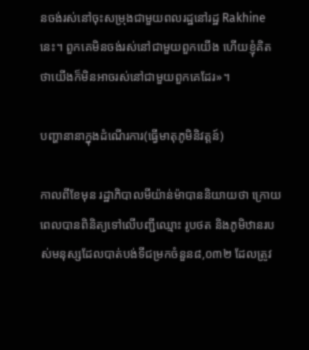នចង់រស់នៅចុះសម្រុងជាមួយពលរដ្ឋនៅរដ្ឋ Rakhine នេះ។ ពួកគេមិនចង់រស់នៅជាមួយពួកយើង ហើយខ្ញុំគិតថាយើងក៏មិនអាចរស់នៅជាមួយពួកគេដែរ»។

បញ្ហានានាក្នុងដំណើរការ(ធ្វើមាតុភូមិនិវត្តន៍)

កាលពីខែមុន រដ្ឋាភិបាលមីយ៉ាន់ម៉ាបាននិយាយថា ក្រោយពេលបានពិនិត្យទៅលើបញ្ជីឈ្មោះ រូបថត និងភូមិឋានរបស់មនុស្សដែលបាត់បង់ទីជម្រកចំនួន៨,០៣២ ដែលត្រូវ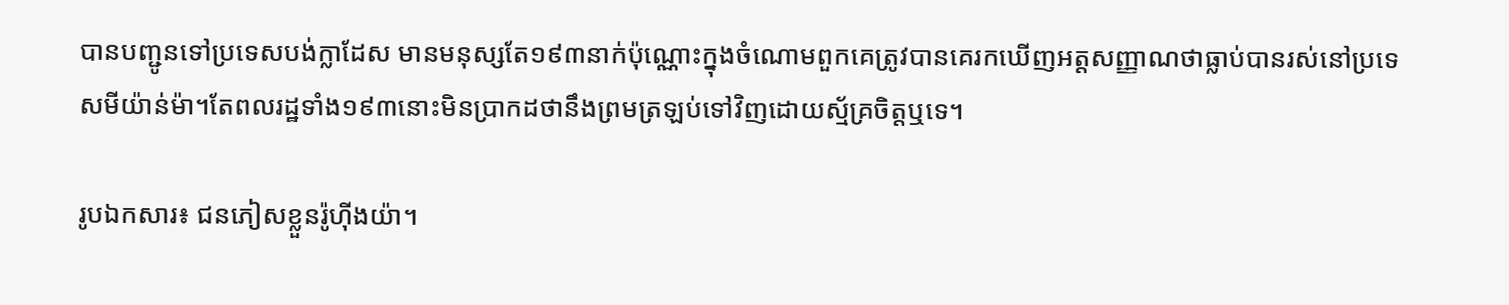បានបញ្ជូនទៅប្រទេសបង់ក្លាដែស មានមនុស្សតែ១៩៣នាក់ប៉ុណ្ណោះក្នុងចំណោមពួកគេត្រូវបានគេរកឃើញអត្តសញ្ញាណថាធ្លាប់បានរស់នៅប្រទេសមីយ៉ាន់ម៉ា។តែពលរដ្ឋទាំង១៩៣នោះមិនប្រាកដថានឹងព្រមត្រឡប់ទៅវិញដោយស្ម័គ្រចិត្តឬទេ។

រូបឯកសារ៖ ជនភៀសខ្លួនរ៉ូហ៊ីងយ៉ា។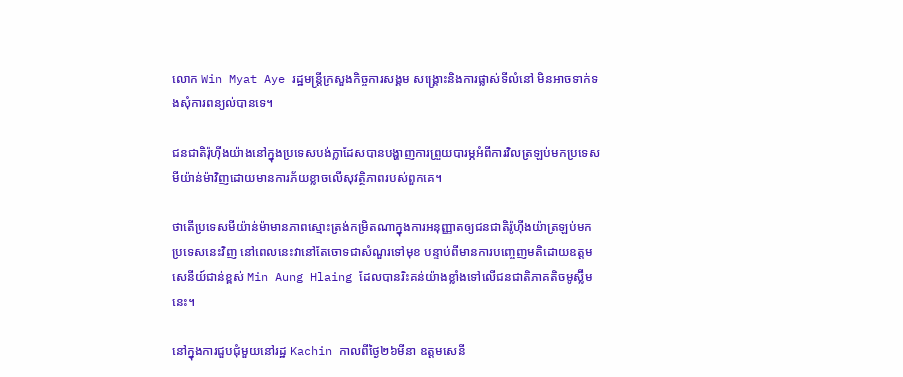លោក Win Myat Aye រដ្ឋមន្ត្រីក្រសួងកិច្ចការសង្គម សង្គ្រោះនិងការផ្លាស់ទីលំនៅ មិនអាចទាក់ទងសុំការពន្យល់បានទេ។

ជនជាតិរ៉ុហ៊ីងយ៉ាងនៅក្នុងប្រទេសបង់ក្លាដែសបានបង្ហាញការព្រួយបារម្ភអំពីការវិលត្រឡប់មកប្រទេសមីយ៉ាន់ម៉ាវិញដោយមានការភ័យខ្លាចលើសុវត្ថិភាពរបស់ពួកគេ។

ថាតើប្រទេសមីយ៉ាន់ម៉ាមានភាពស្មោះត្រង់កម្រិតណាក្នុងការអនុញ្ញាតឲ្យជនជាតិរ៉ូហ៊ីងយ៉ាត្រឡប់មកប្រទេសនេះវិញ នៅពេលនេះវានៅតែចោទជាសំណួរទៅមុខ បន្ទាប់ពីមានការបញ្ចេញមតិដោយឧត្តមសេនីយ៍ជាន់ខ្ពស់ Min Aung Hlaing ដែលបានរិះគន់យ៉ាងខ្លាំងទៅលើជនជាតិភាគតិចមូស្ល៊ីមនេះ។

នៅក្នុងការជួបជុំមួយនៅរដ្ឋ Kachin កាលពីថ្ងៃ២៦មីនា ឧត្តមសេនី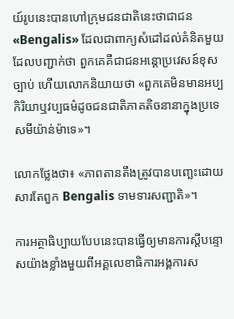យ៍រូបនេះបានហៅក្រុមជនជាតិនេះថាជាជន «Bengalis» ដែលជាពាក្យសំដៅដល់គំនិតមួយដែលបញ្ជាក់ថា ពួកគេគឺជាជនអន្តោប្រវេសន៍ខុសច្បាប់ ហើយលោកនិយាយថា «ពួកគេមិនមានអប្បកិរិយាឬវប្បធម៌ដូចជនជាតិភាគតិចនានាក្នុងប្រទេសមីយ៉ាន់ម៉ាទេ»។

លោកថ្លែងថា៖ «ភាពតានតឹងត្រូវបានបញ្ឆេះដោយសារតែពួក Bengalis ទាមទារសញ្ជាតិ»។

ការអត្ថាធិប្បាយបែបនេះបានធ្វើឲ្យមានការស្តីបន្ទោសយ៉ាងខ្លាំងមួយពីអគ្គលេខាធិការអង្គការស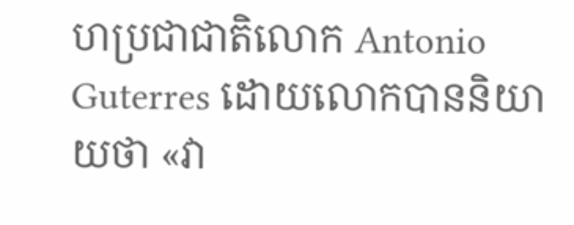ហប្រជាជាតិលោក Antonio Guterres ដោយលោកបាននិយាយថា «វា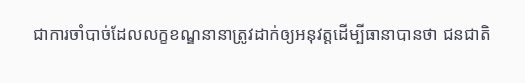ជាការចាំបាច់ដែលលក្ខខណ្ឌនានាត្រូវដាក់ឲ្យអនុវត្តដើម្បីធានាបានថា ជនជាតិ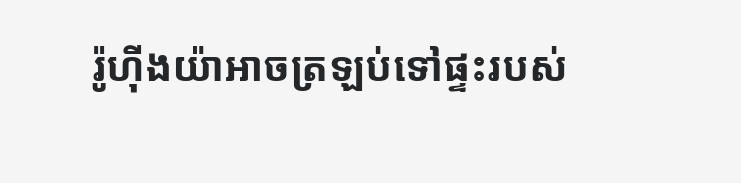រ៉ូហ៊ីងយ៉ាអាចត្រឡប់ទៅផ្ទះរបស់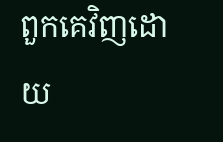ពួកគេវិញដោយ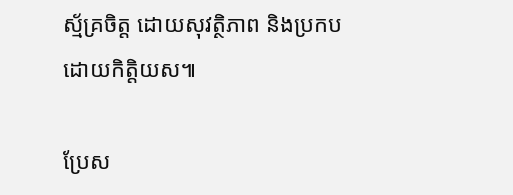ស្ម័គ្រចិត្ត ដោយសុវត្ថិភាព និងប្រកបដោយកិត្តិយស៕

ប្រែស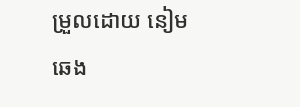ម្រួលដោយ នៀម ឆេង